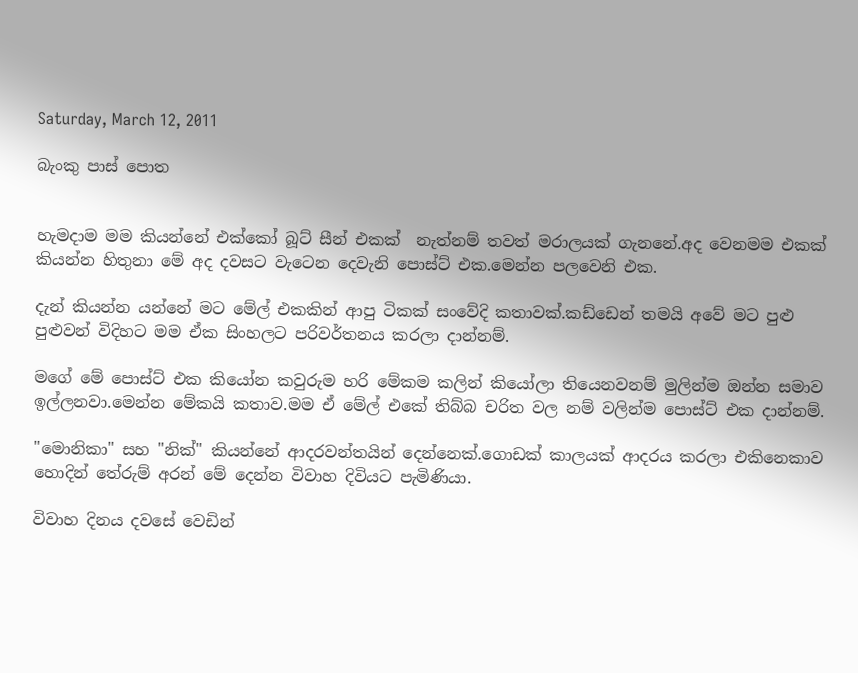Saturday, March 12, 2011

බැංකු පාස් පොත


හැමදාම මම කියන්නේ එක්කෝ බූට් සීන් එකක්  නැත්නම් තවත් මරාලයක් ගැනනේ.අද වෙනමම එකක් කියන්න හිතුනා මේ අද දවසට වැටෙන දෙවැනි පොස්ට් එක.මෙන්න පලවෙනි එක.

දැන් කියන්න යන්නේ මට මේල් එකකින් ආපු ටිකක් සංවේදි කතාවක්.කඩ්ඩෙන් තමයි අවේ මට පුළු පුළුවන් විදිහට මම ඒක සිංහලට පරිවර්තනය කරලා දාන්නම්.

මගේ මේ පොස්ට් එක කියෝන කවුරුම හරි මේකම කලින් කියෝලා තියෙනවනම් මුලින්ම ඔන්න සමාව ඉල්ලනවා.මෙන්න මේකයි කතාව.මම ඒ මේල් එකේ තිබ්බ චරිත වල නම් වලින්ම පොස්ට් එක දාන්නම්.

"මොනිකා" සහ "නික්" කියන්නේ ආදරවන්තයින් දෙන්නෙක්.ගොඩක් කාලයක් ආදරය කරලා එකිනෙකාව හොදින් තේරුම් අරන් මේ දෙන්න විවාහ දිවියට පැමිණියා.

විවාහ දිනය දවසේ වෙඩින්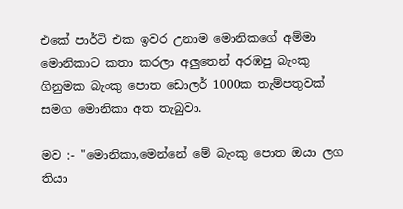එකේ පාර්ටි එක ඉවර උනාම මොනිකගේ අම්මා මොනිකාට කතා කරලා අලුතෙන් අරඹපු බැංකු ගිනුමක බැංකු පොත ඩොලර් 1000ක තැම්පතුවක් සමග මොනිකා අත තැබුවා.

මව :- "මොනිකා,මෙන්නේ මේ බැංකු පොත ඔයා ලග තියා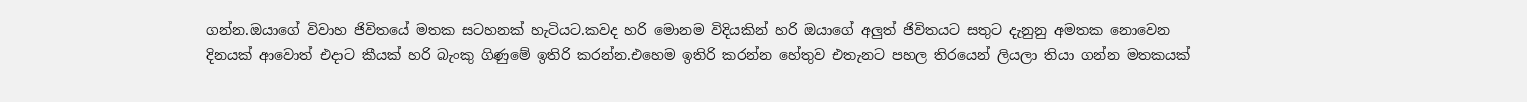ගන්න.ඔයාගේ විවාහ ජිවිතයේ මතක සටහනක් හැටියට.කවද හරි මොනම විදියකින් හරි ඔයාගේ අලුත් ජිවිතයට සතුට දැනුනු අමතක නොවෙන දිනයක් ආවොත් එදාට කීයක් හරි බැංකු ගිණුමේ ඉතිරි කරන්න.එහෙම ඉතිරි කරන්න හේතුව එතැනට පහල තිරයෙන් ලියලා තියා ගන්න මතකයක්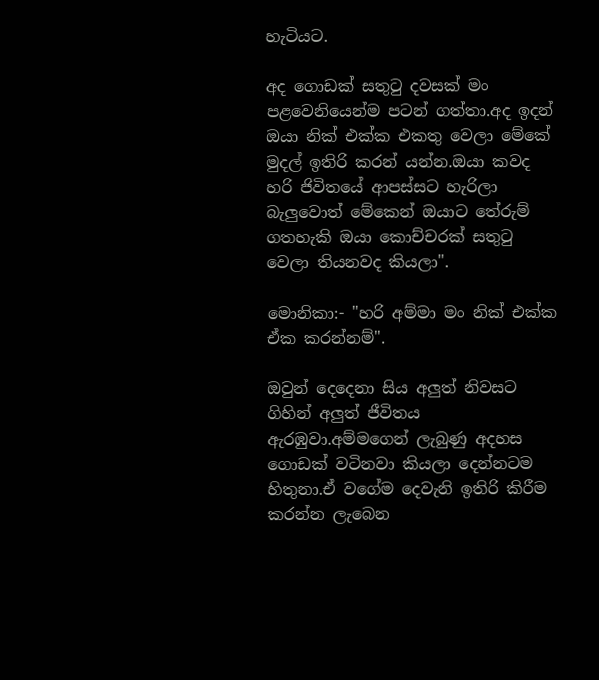හැටියට.

අද ගොඩක් සතුටු දවසක් මං පළවෙනියෙන්ම පටන් ගත්තා.අද ඉදන් ඔයා නික් එක්ක එකතු වෙලා මේකේ මුදල් ඉතිරි කරන් යන්න.ඔයා කවද හරි ජිවිතයේ ආපස්සට හැරිලා බැලුවොත් මේකෙන් ඔයාට තේරුම් ගතහැකි ඔයා කොච්චරක් සතුටු වෙලා තියනවද කියලා".

මොනිකා:- "හරි අම්මා මං නික් එක්ක ඒක කරන්නම්".

ඔවුන් දෙදෙනා සිය අලුත් නිවසට ගිහින් අලුත් ජීවිතය ඇරඹුවා.අම්මගෙන් ලැබුණු අදහස ගොඩක් වටිනවා කියලා දෙන්නටම හිතුනා.ඒ වගේම දෙවැනි ඉතිරි කිරීම කරන්න ලැබෙන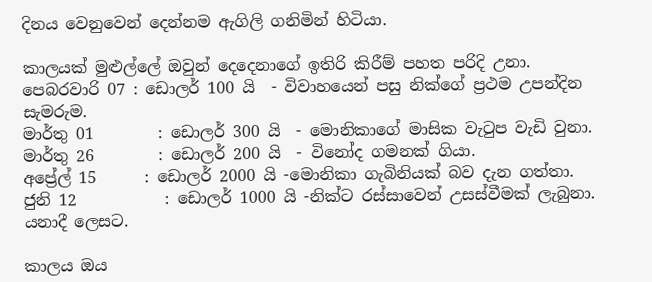දිනය වෙනුවෙන් දෙන්නම ඇගිලි ගනිමින් හිටියා.

කාලයක් මුළුල්ලේ ඔවුන් දෙදෙනාගේ ඉතිරි කිරීම් පහත පරිදි උනා.
පෙබරවාරි 07 : ඩොලර් 100 යි  - විවාහයෙන් පසු නික්ගේ ප්‍රථම උපන්දින සැමරුම.
මාර්තු 01        : ඩොලර් 300 යි  - මොනිකාගේ මාසික වැටුප වැඩි වුනා.
මාර්තු 26        : ඩොලර් 200 යි  - විනෝද ගමනක් ගියා.
අප්‍රේල් 15      : ඩොලර් 2000 යි -මොනිකා ගැබිනියක් බව දැන ගත්තා.
ජුනි 12           : ඩොලර් 1000 යි -නික්ට රස්සාවෙන් උසස්වීමක් ලැබුනා.
යනාදී ලෙසට.

කාලය ඔය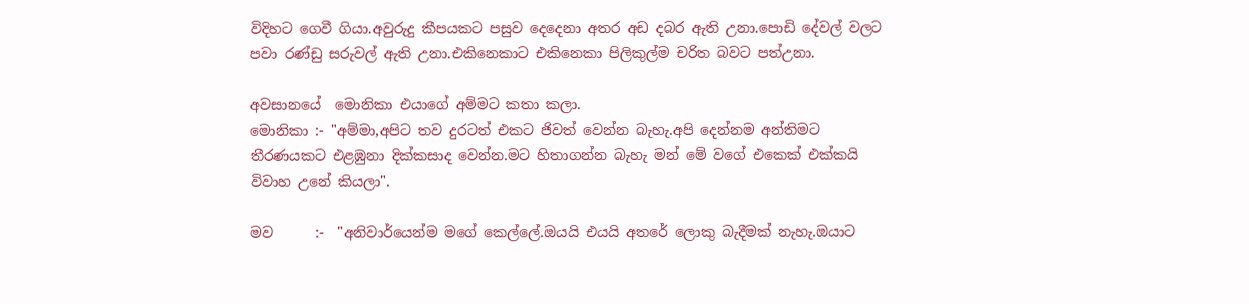විදිහට ගෙවී ගියා.අවුරුදු කීපයකට පසුව දෙදෙනා අතර අඩ දබර ඇති උනා.පොඩි දේවල් වලට පවා රණ්ඩු සරුවල් ඇති උනා.එකිනෙකාට එකිනෙකා පිලිකුල්ම චරිත බවට පත්උනා.

අවසානයේ  මොනිකා එයාගේ අම්මට කතා කලා.
මොනිකා :- "අම්මා,අපිට තව දුරටත් එකට ජිවත් වෙන්න බැහැ.අපි දෙන්නම අන්තිමට තීරණයකට එළඹුනා දික්කසාද වෙන්න.මට හිතාගන්න බැහැ මන් මේ වගේ එකෙක් එක්කයි විවාහ උනේ කියලා".

මව      :-  "අනිවාර්යෙන්ම මගේ කෙල්ලේ.ඔයයි එයයි අතරේ ලොකු බැදීමක් නැහැ.ඔයාට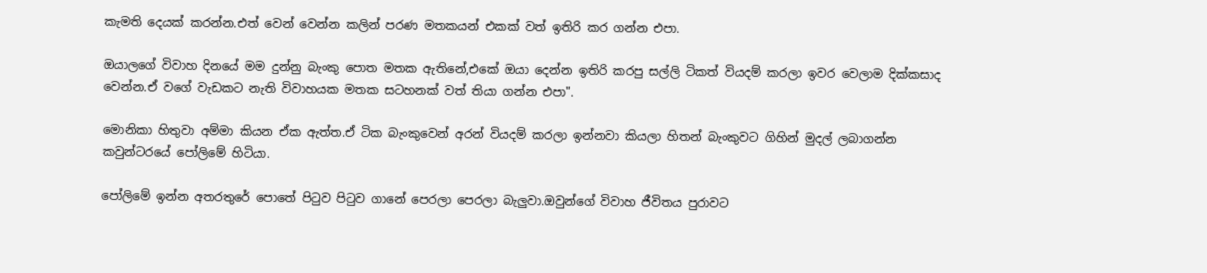කැමති දෙයක් කරන්න.එත් වෙන් වෙන්න කලින් පරණ මතකයන් එකක් වත් ඉතිරි කර ගන්න එපා.

ඔයාලගේ විවාහ දිනයේ මම දුන්නු බැංකු පොත මතක ඇතිනේ,එකේ ඔයා දෙන්න ඉතිරි කරපු සල්ලි ටිකත් වියදම් කරලා ඉවර වෙලාම දික්කසාද වෙන්න.ඒ වගේ වැඩකට නැති විවාහයක මතක සටහනක් වත් තියා ගන්න එපා".

මොනිකා හිතුවා අම්මා කියන ඒක ඇත්ත.ඒ ටික බැංකුවෙන් අරන් වියදම් කරලා ඉන්නවා කියලා හිතන් බැංකුවට ගිහින් මුදල් ලබාගන්න කවුන්ටරයේ පෝලිමේ හිටියා.

පෝලිමේ ඉන්න අතරතුරේ පොතේ පිටුව පිටුව ගානේ පෙරලා පෙරලා බැලුවා.ඔවුන්ගේ විවාහ ජීවිතය පුරාවට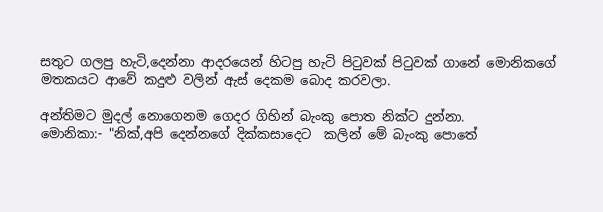සතුට ගලපු හැටි,දෙන්නා ආදරයෙන් හිටපු හැටි පිටුවක් පිටුවක් ගානේ මොනිකගේ මතකයට ආවේ කදුළු වලින් ඇස් දෙකම බොද කරවලා.

අන්තිමට මුදල් නොගෙනම ගෙදර ගිහින් බැංකු පොත නික්ට දුන්නා.
මොනිකා:- "නික්,අපි දෙන්නගේ දික්කසාදෙට  කලින් මේ බැංකු පොතේ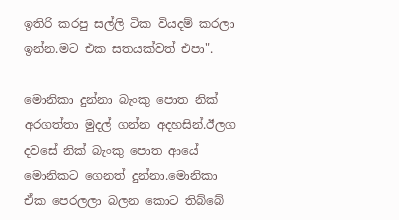ඉතිරි කරපු සල්ලි ටික වියදම් කරලා ඉන්න.මට එක සතයක්වත් එපා".

මොනිකා දුන්නා බැංකු පොත නික් අරගත්තා මුදල් ගන්න අදහසින්.ඊලග දවසේ නික් බැංකු පොත ආයේ මොනිකට ගෙනත් දුන්නා.මොනිකා ඒක පෙරලලා බලන කොට තිබ්බේ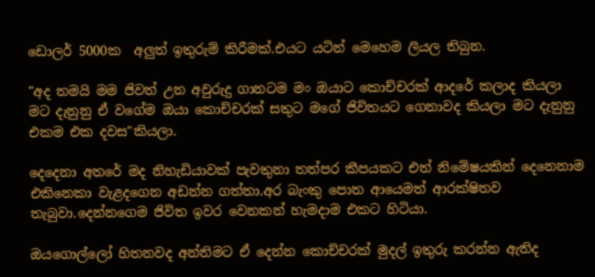ඩොලර් 5000ක  අලුත් ඉතුරුම් කිරීමක්.එයට යටින් මෙහෙම ලියල තිබුන.

"අද තමයි මම ජිවත් උන අවුරුදු ගානටම මං ඔයාට කොච්චරක් ආදරේ කලාද කියලා මට දැනුනු ඒ වගේම ඔයා කොච්චරක් සතුට මගේ ජිවිතයට ගෙනාවද කියලා මට දැනුනු එකම එක දවස"කියලා.

දෙදෙනා අතරේ මද නිහැඩියාවක් පැවතුනා තත්පර කීපයකට එත් නිමේෂයකින් දෙනෙනාම එකිනෙකා වැළදගෙන අඩන්න ගත්තා.අර බැංකු පොත ආයෙමත් ආරක්ෂිතව තැබුවා.දෙන්නගෙම ජිවිත ඉවර වෙනකන් හැමදාම එකට හිටියා.

ඔයගොල්ලෝ හිතනවද අන්තිමට ඒ දෙන්න කොච්චරක් මුදල් ඉතුරු කරන්න ඇතිද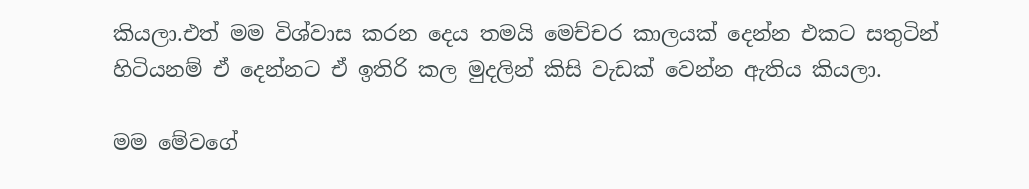කියලා.එත් මම විශ්වාස කරන දෙය තමයි මෙච්චර කාලයක් දෙන්න එකට සතුටින් හිටියනම් ඒ දෙන්නට ඒ ඉතිරි කල මුදලින් කිසි වැඩක් වෙන්න ඇතිය කියලා.

මම මේවගේ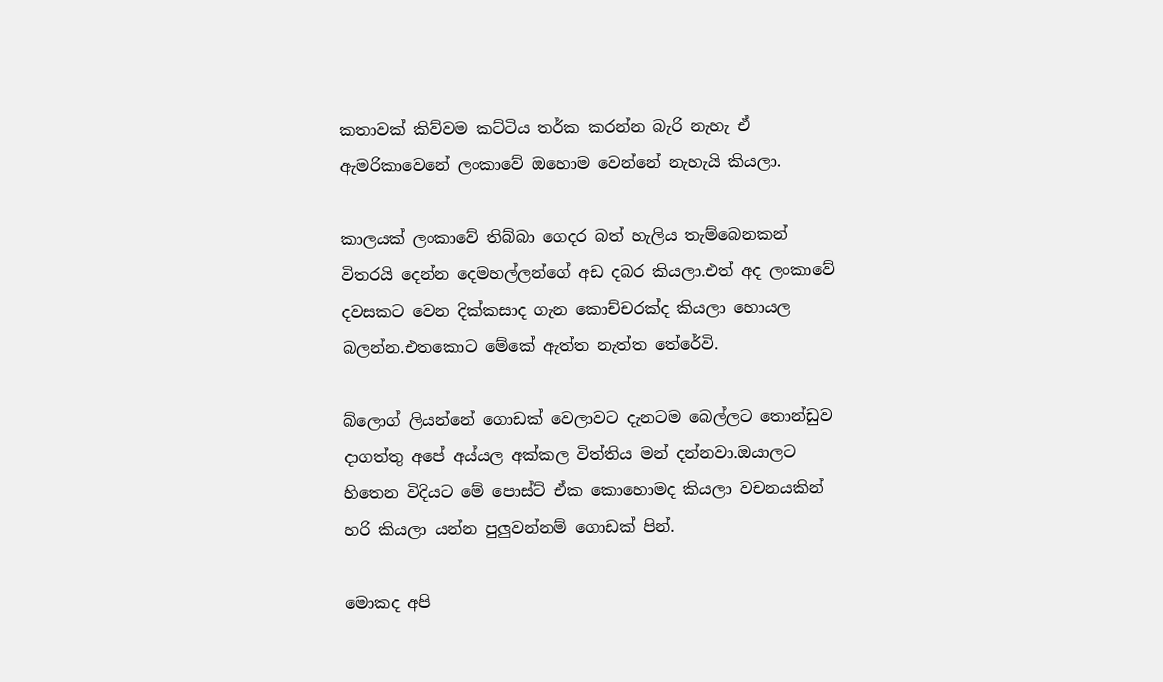කතාවක් කිව්වම කට්ටිය තර්ක කරන්න බැරි නැහැ ඒ ඇමරිකාවෙනේ ලංකාවේ ඔහොම වෙන්නේ නැහැයි කියලා.

කාලයක් ලංකාවේ තිබ්බා ගෙදර බත් හැලිය තැම්බෙනකන් විතරයි දෙන්න දෙමහල්ලන්ගේ අඩ දබර කියලා.එත් අද ලංකාවේ දවසකට වෙන දික්කසාද ගැන කොච්චරක්ද කියලා හොයල බලන්න.එතකොට මේකේ ඇත්ත නැත්ත තේරේවි.

බ්ලොග් ලියන්නේ ගොඩක් වෙලාවට දැනටම බෙල්ලට තොන්ඩුව දාගත්තු අපේ අය්යල අක්කල විත්තිය මන් දන්නවා.ඔයාලට හිතෙන විදියට මේ පොස්ට් ඒක කොහොමද කියලා වචනයකින් හරි කියලා යන්න පුලුවන්නම් ගොඩක් පින්.

මොකද අපි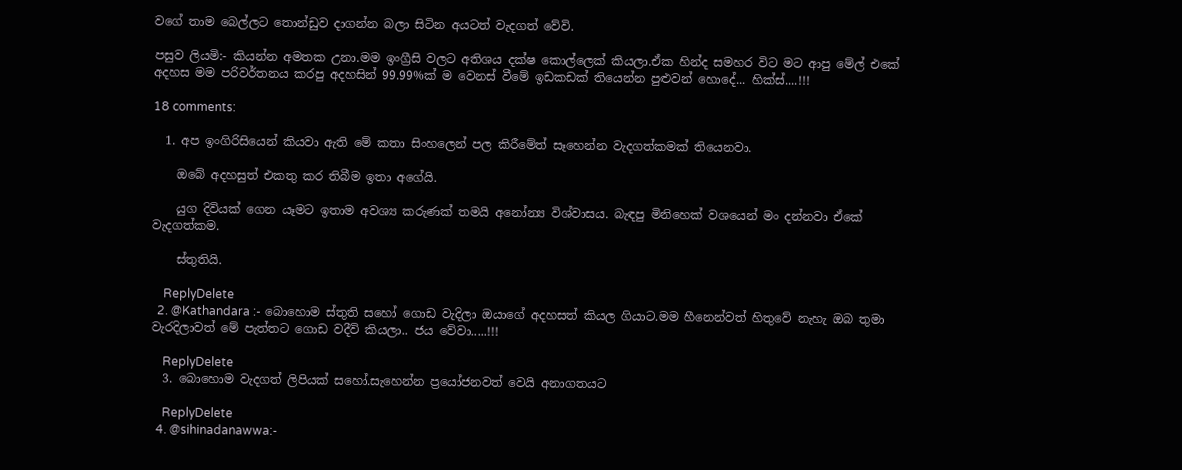වගේ තාම බෙල්ලට තොන්ඩුව දාගන්න බලා සිටින අයටත් වැදගත් වේවි.

පසුව ලියමි:- කියන්න අමතක උනා.මම ඉංග්‍රීසි වලට අතිශය දක්ෂ කොල්ලෙක් කියලා.ඒක හින්ද සමහර විට මට ආපු මේල් එකේ අදහස මම පරිවර්තනය කරපු අදහසින් 99.99%ක් ම වෙනස් වීමේ ඉඩකඩක් තියෙන්න පුළුවන් හොදේ... හික්ස්....!!!

18 comments:

  1. අප ඉංගිරිසියෙන් කියවා ඇති මේ කතා සිංහලෙන් පල කිරීමේත් සෑහෙන්න වැදගත්කමක් තියෙනවා.

    ඔබේ අදහසුත් එකතු කර තිබීම ඉතා අගේයි.

    යුග දිවියක් ගෙන යෑමට ඉතාම අවශ්‍ය කරුණක් තමයි අනෝන්‍ය විශ්වාසය. බැඳපු මිනිහෙක් වශයෙන් මං දන්නවා ඒකේ වැදගත්කම.

    ස්තුතියි.

    ReplyDelete
  2. @Kathandara :- බොහොම ස්තුති සහෝ ගොඩ වැදිලා ඔයාගේ අදහසත් කියල ගියාට.මම හීනෙන්වත් හිතුවේ නැහැ ඔබ තුමා වැරදිලාවත් මේ පැත්තට ගොඩ වදීවි කියලා.. ජය වේවා.....!!!

    ReplyDelete
  3. බොහොම වැදගත් ලිපියක් සහෝ.සැහෙන්න ප්‍රයෝජනවත් වෙයි අනාගතයට

    ReplyDelete
  4. @sihinadanawwa:-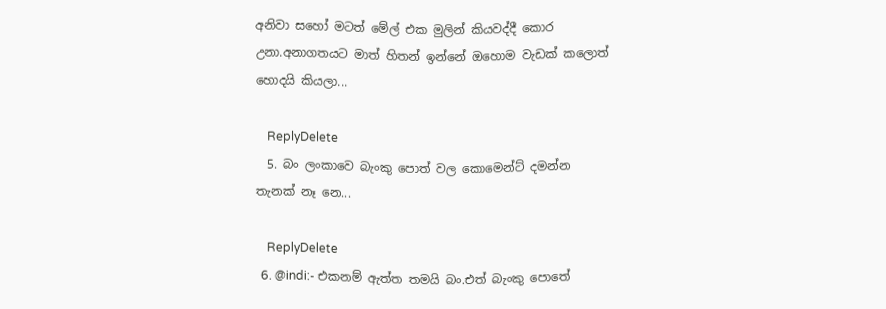අනිවා සහෝ මටත් මේල් එක මුලින් කියවද්දී කොර උනා.අනාගතයට මාත් හිතන් ඉන්නේ ඔහොම වැඩක් කලොත් හොදයි කියලා...

    ReplyDelete
  5. බං ලංකාවෙ බැංකු පොත් වල කොමෙන්ට් දමන්න තැනක් නෑ නෙ...

    ReplyDelete
  6. @indi:- එකනම් ඇත්ත තමයි බං.එත් බැංකු පොතේ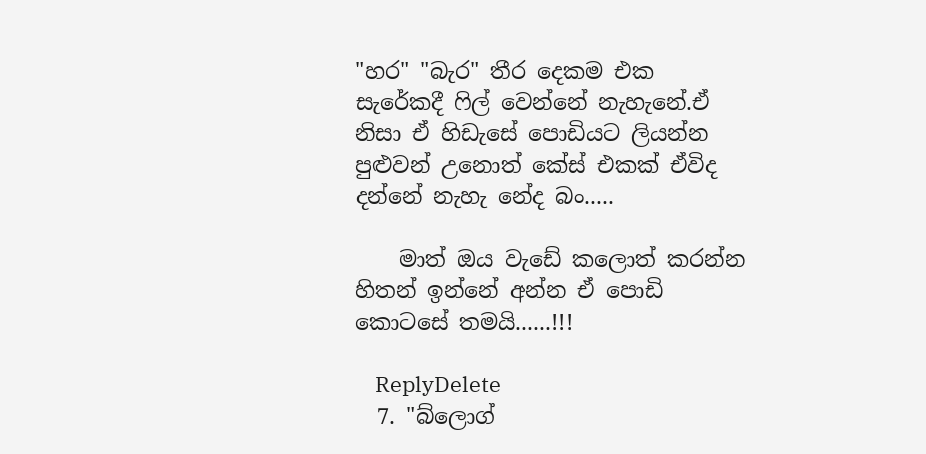"හර" "බැර" තීර දෙකම එක සැරේකදී ෆිල් වෙන්නේ නැහැනේ.ඒ නිසා ඒ හිඩැසේ පොඩියට ලියන්න පුළුවන් උනොත් කේස් එකක් ඒවිද දන්නේ නැහැ නේද බං.....

    මාත් ඔය වැඩේ කලොත් කරන්න හිතන් ඉන්නේ අන්න ඒ පොඩි කොටසේ තමයි......!!!

    ReplyDelete
  7. "බ්ලොග්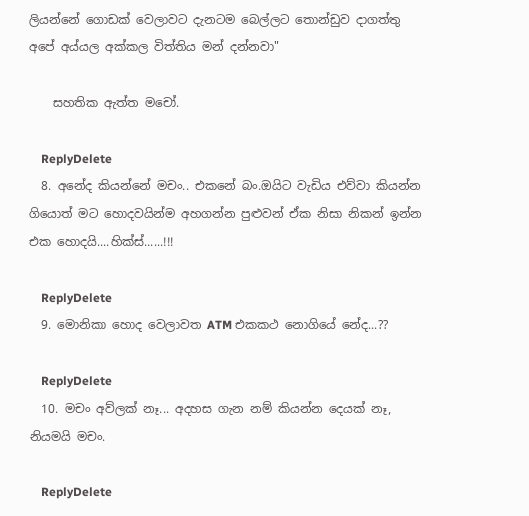ලියන්නේ ගොඩක් වෙලාවට දැනටම බෙල්ලට තොන්ඩුව දාගත්තු අපේ අය්යල අක්කල විත්තිය මන් දන්නවා"

    සහතික ඇත්ත මචෝ.

    ReplyDelete
  8. අනේද කියන්නේ මචං.. එකනේ බං.ඔයිට වැඩිය එව්වා කියන්න ගියොත් මට හොදවයින්ම අහගන්න පුළුවන් ඒක නිසා නිකන් ඉන්න එක හොදයි....හික්ස්......!!!

    ReplyDelete
  9. මොනිකා හොද වෙලාවත ATM එකකථ නොගියේ නේද...??

    ReplyDelete
  10. මචං අව්ලක් නෑ... අදහස ගැන නම් කියන්න දෙයක් නෑ, නියමයි මචං.

    ReplyDelete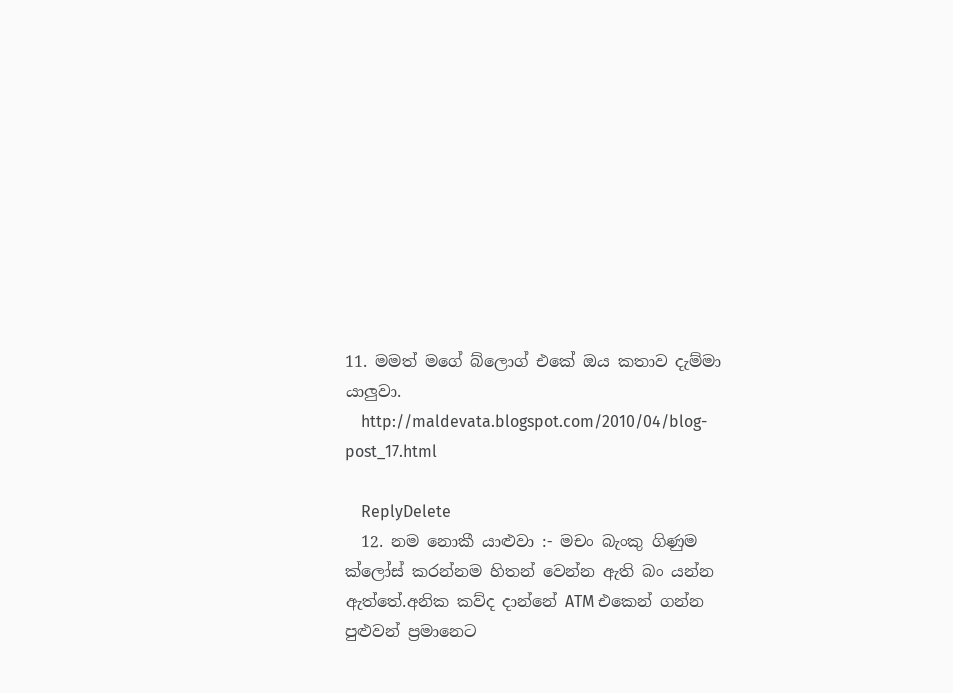11. මමත් මගේ බ්ලොග් එකේ ඔය කතාව දැම්මා යාලුවා.
    http://maldevata.blogspot.com/2010/04/blog-post_17.html

    ReplyDelete
  12. නම නොකී යාළුවා :- මචං බැංකු ගිණුම ක්ලෝස් කරන්නම හිතන් වෙන්න ඇති බං යන්න ඇත්තේ.අනික කව්ද දාන්නේ ATM එකෙන් ගන්න පුළුවන් ප්‍රමානෙට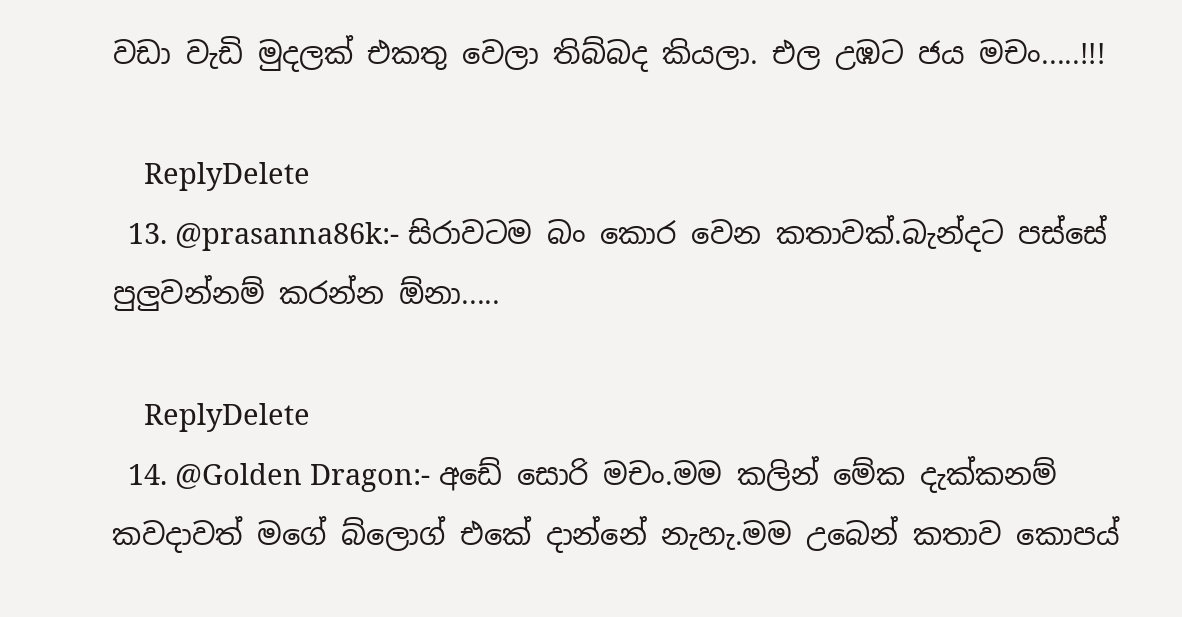වඩා වැඩි මුදලක් එකතු වෙලා තිබ්බද කියලා. එල උඹට ජය මචං.....!!!

    ReplyDelete
  13. @prasanna86k:- සිරාවටම බං කොර වෙන කතාවක්.බැන්දට පස්සේ පුලුවන්නම් කරන්න ඕනා.....

    ReplyDelete
  14. @Golden Dragon:- අඩේ සොරි මචං.මම කලින් මේක දැක්කනම් කවදාවත් මගේ බ්ලොග් එකේ දාන්නේ නැහැ.මම උබෙන් කතාව කොපය්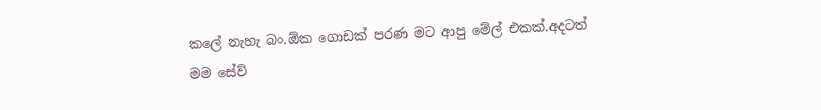කලේ නැහැ බං.ඕක ගොඩක් පරණ මට ආපු මේල් එකක්.අදටත් මම සේව්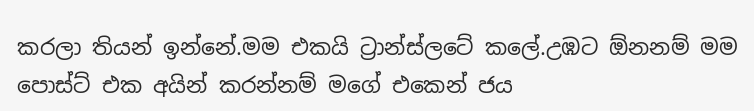කරලා තියන් ඉන්නේ.මම එකයි ට්‍රාන්ස්ලටේ කලේ.උඹට ඕනනම් මම පොස්ට් එක අයින් කරන්නම් මගේ එකෙන් ජය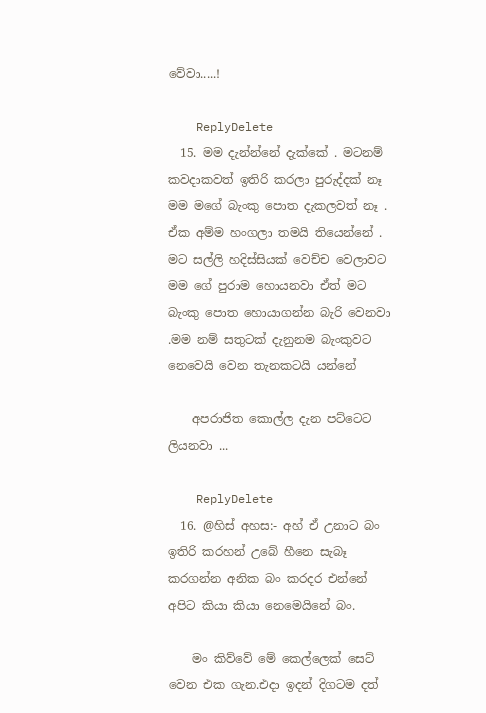වේවා.....!

    ReplyDelete
  15. මම දැන්න්නේ දැක්කේ . මටනම් කවදාකවත් ඉතිරි කරලා පුරුද්දක් නෑ මම මගේ බැංකු පොත දැකලවත් නෑ . ඒක අම්ම හංගලා තමයි තියෙන්නේ . මට සල්ලි හදිස්සියක් වෙච්ච වෙලාවට මම ගේ පුරාම හොයනවා ඒත් මට බැංකු පොත හොයාගන්න බැරි වෙනවා .මම නම් සතුටක් දැනුනම බැංකුවට නෙවෙයි වෙන තැනකටයි යන්නේ

    අපරාජිත කොල්ල දැන පට්ටෙට ලියනවා ...

    ReplyDelete
  16. @හිස් අහස:- අහ් ඒ උනාට බං ඉතිරි කරහන් උබේ හීනෙ සැබෑ කරගන්න අනික බං කරදර එන්නේ අපිට කියා කියා නෙමෙයිනේ බං.

    මං කිව්වේ මේ කෙල්ලෙක් සෙට් වෙන එක ගැන.එදා ඉදන් දිගටම දත්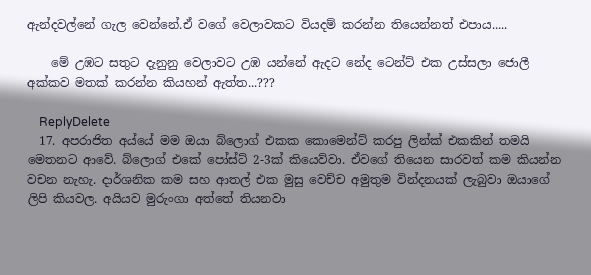ඇන්දවල්නේ ගැල වෙන්නේ.ඒ වගේ වෙලාවකට වියදම් කරන්න තියෙන්නත් එපාය.....

    මේ උඹට සතුට දැනුනු වෙලාවට උඹ යන්නේ ඇදට නේද ටෙන්ට් එක උස්සලා ජොලී අක්කව මතක් කරන්න කියහන් ඇත්ත...???

    ReplyDelete
  17. අපරාජිත අය්යේ මම ඔයා බ්ලොග් එකක කොමෙන්ට් කරපු ලින්ක් එකකින් තමයි මෙතනට ආවේ. බ්ලොග් එකේ පෝස්ට් 2-3ක් කියෙව්වා. ඒවගේ තියෙන සාරවත් කම කියන්න වචන නැහැ. දාර්ශනික කම සහ ආතල් එක මුසු වෙච්ච අමුතුම වින්දනයක් ලැබුවා ඔයාගේ ලිපි කියවල. අයියව මුරුංගා අත්තේ තියනවා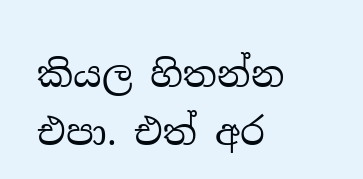කියල හිතන්න එපා. එත් අර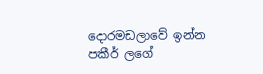දොරමඩලාවේ ඉන්න පකීර් ලගේ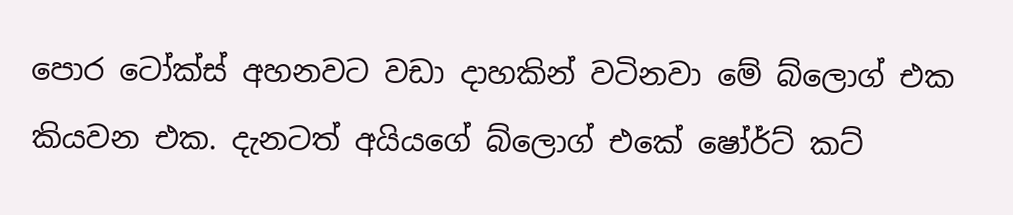පොර ටෝක්ස් අහනවට වඩා දාහකින් වටිනවා මේ බ්ලොග් එක කියවන එක. දැනටත් අයියගේ බ්ලොග් එකේ ෂෝර්ට් කට්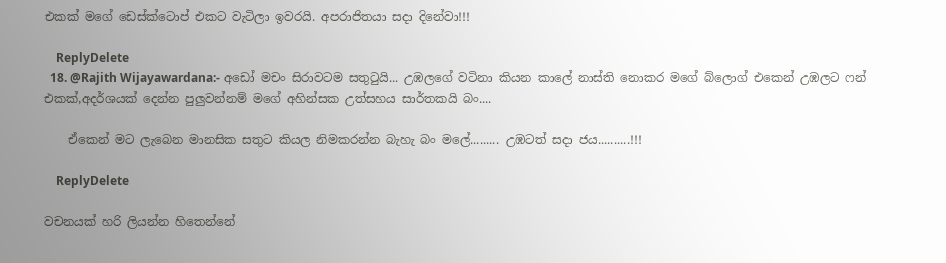එකක් මගේ ඩෙස්ක්ටොප් එකට වැටිලා ඉවරයි. අපරාජිතයා සදා දිනේවා!!!

    ReplyDelete
  18. @Rajith Wijayawardana:- අඩෝ මචං සිරාවටම සතු‍ටුයි... උඹලගේ වටිනා කියන කාලේ නාස්ති නොකර මගේ බ්ලොග් එකෙන් උඹලට ෆන් එකක්,අදර්ශයක් දෙන්න පුලුවන්නම් මගේ අහින්සක උත්සහය සාර්තකයි බං....

    ඒකෙන් මට ලැබෙන මානසික සතුට කියල නිමකරන්න බැහැ බං මලේ......... උඹටත් සදා ජය..........!!!

    ReplyDelete

වචනයක් හරි ලියන්න හිතෙන්නේ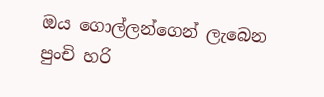ඔය ගොල්ලන්ගෙන් ලැබෙන පුංචි හරි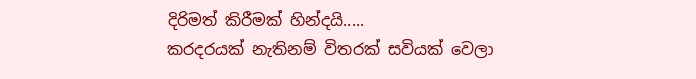දිරිමත් කිරීමක් හින්දයි.....
කරදරයක් නැතිනම් විතරක් සවියක් වෙලා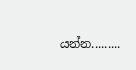යන්න.........